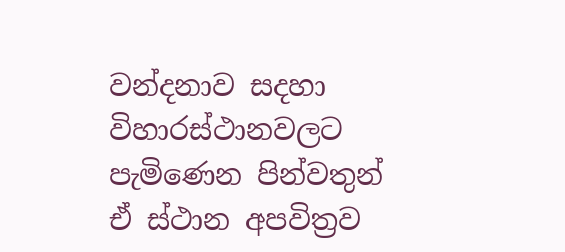වන්දනාව සදහා විහාරස්ථානවලට පැමිණෙන පින්වතුන් ඒ ස්ථාන අපවිත්‍රව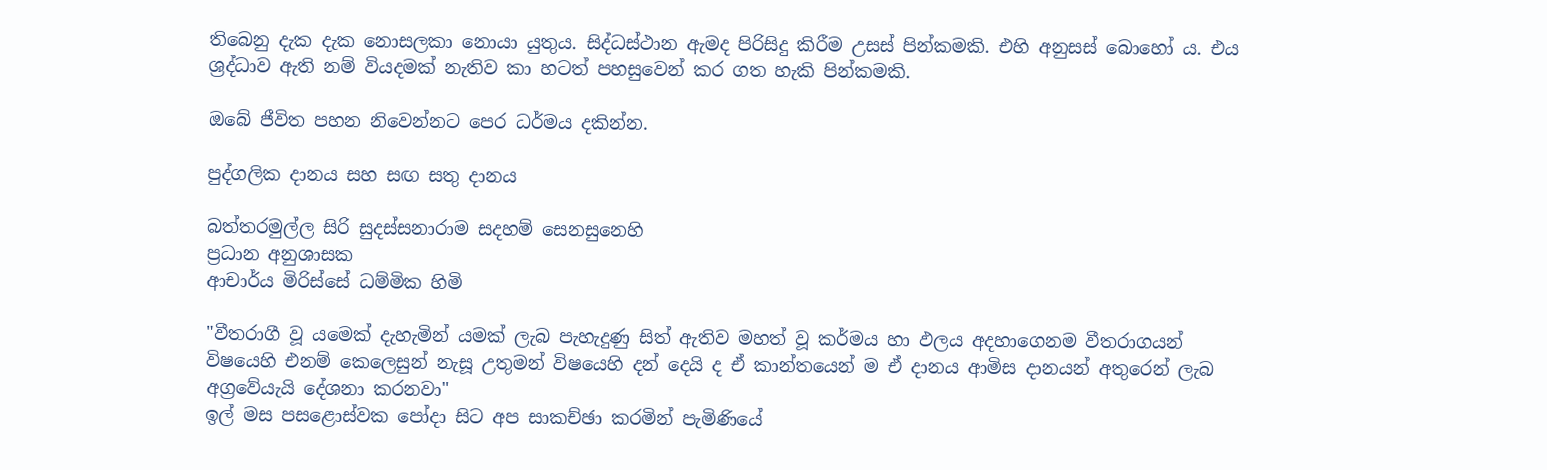තිබෙනු දැක දැක නොසලකා නොයා යුතුය. සිද්ධස්ථාන ඇමද පිරිසිදු කිරීම උසස් පින්කමකි. එහි අනුසස් බොහෝ ය. එය ශ්‍රද්ධාව ඇති නම් වියදමක් නැතිව කා හටත් පහසුවෙන් කර ගත හැකි පින්කමකි.

ඔබේ ජීවිත පහන නිවෙන්නට පෙර ධර්මය දකින්න.

පුද්ගලික දානය සහ සඟ සතු දානය

බත්තරමුල්ල සිරි සුදස්සනාරාම සදහම් සෙනසුනෙහි
ප්‍රධාන අනුශාසක
ආචාර්ය මිරිස්සේ ධම්මික හිමි

"වීතරාගී වූ යමෙක් දැහැමින් යමක් ලැබ පැහැදුණු සිත් ඇතිව මහත් වූ කර්මය හා ඵලය අදහාගෙනම වීතරාගයන් විෂයෙහි එනම් කෙලෙසුන් නැසූ උතුමන් විෂයෙහි දන් දෙයි ද ඒ කාන්තයෙන් ම ඒ දානය ආමිස දානයන් අතුරෙන් ලැබ අග්‍රවේයැයි දේශනා කරනවා"
ඉල් මස පසළොස්වක පෝදා සිට අප සාකච්ඡා කරමින් පැමිණියේ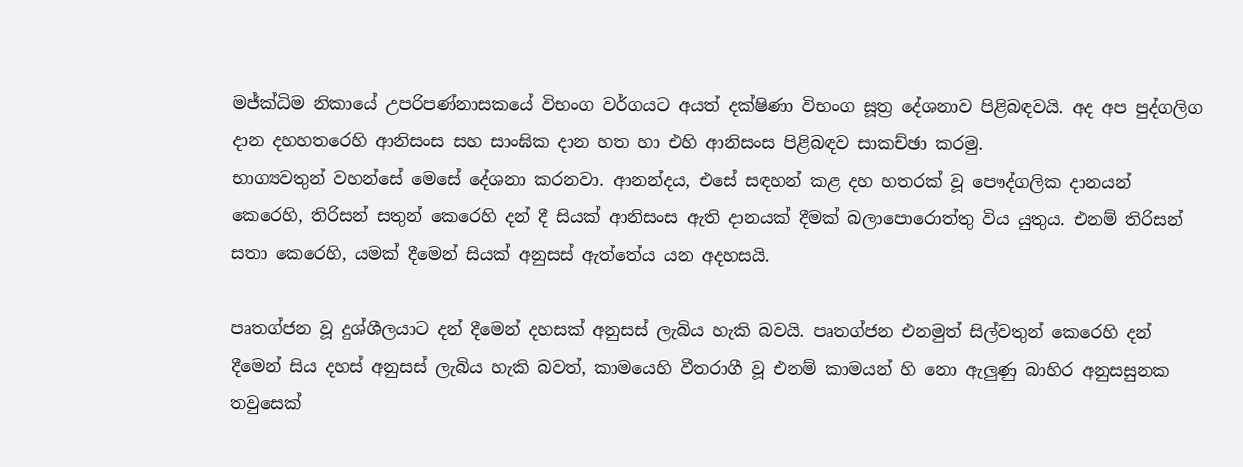මජ්ක්‍ධිම නිකායේ උපරිපණ්නාසකයේ විභංග වර්ගයට අයත් දක්ෂිණා විභංග සූත්‍ර දේශනාව පිළිබඳවයි. අද අප පුද්ගලිග දාන දහහතරෙහි ආනිසංස සහ සාංඝික දාන හත හා එහි ආනිසංස පිළිබඳව සාකච්ඡා කරමු.
භාග්‍යවතුන් වහන්සේ මෙසේ දේශනා කරනවා. ආනන්දය, එසේ සඳහන් කළ දහ හතරක් වූ පෞද්ගලික දානයන් කෙරෙහි, තිරිසන් සතුන් කෙරෙහි දන් දී සියක් ආනිසංස ඇති දානයක් දීමක් බලාපොරොත්තු විය යුතුය. එනම් තිරිසන් සතා කෙරෙහි, යමක් දීමෙන් සියක් අනුසස් ඇත්තේය යන අදහසයි.

පෘතග්ජන වූ දුශ්ශීලයාට දන් දීමෙන් දහසක් අනුසස් ලැබිය හැකි බවයි. පෘතග්ජන එනමුත් සිල්වතුන් කෙරෙහි දන් දීමෙන් සිය දහස් අනුසස් ලැබිය හැකි බවත්, කාමයෙහි වීතරාගී වූ එනම් කාමයන් හි නො ඇලුණු බාහිර අනුසසුනක තවුසෙක්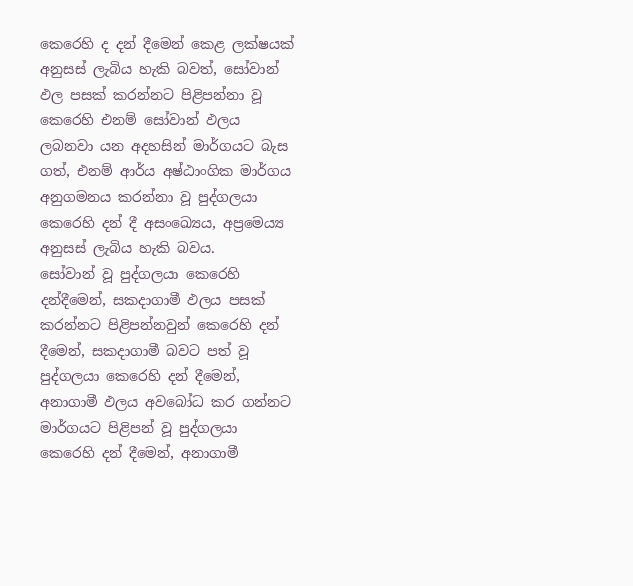කෙරෙහි ද දන් දීමෙන් කෙළ ලක්ෂයක් අනුසස් ලැබිය හැකි බවත්, සෝවාන් ඵල පසක් කරන්නට පිළිපන්නා වූ කෙරෙහි එනම් සෝවාන් ඵලය ලබනවා යන අදහසින් මාර්ගයට බැස ගත්, එනම් ආර්ය අෂ්ඨාංගික මාර්ගය අනුගමනය කරන්නා වූ පුද්ගලයා කෙරෙහි දන් දී අසංඛ්‍යෙය, අප්‍රමෙය්‍ය අනුසස් ලැබිය හැකි බවය.
සෝවාන් වූ පුද්ගලයා කෙරෙහි දන්දීමෙන්, සකදාගාමී ඵලය පසක් කරන්නට පිළිපන්නවුන් කෙරෙහි දන් දීමෙන්, සකදාගාමී බවට පත් වූ පුද්ගලයා කෙරෙහි දන් දීමෙන්, අනාගාමී ඵලය අවබෝධ කර ගන්නට මාර්ගයට පිළිපන් වූ පුද්ගලයා කෙරෙහි දන් දීමෙන්, අනාගාමී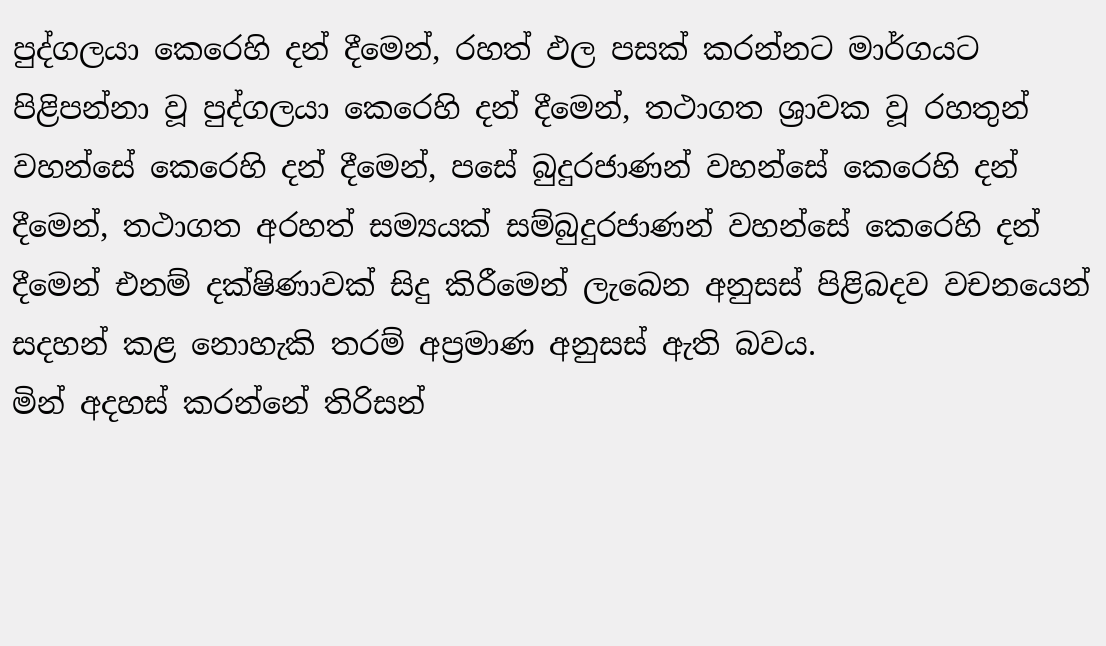පුද්ගලයා කෙරෙහි දන් දීමෙන්, රහත් ඵල පසක් කරන්නට මාර්ගයට පිළිපන්නා වූ පුද්ගලයා කෙරෙහි දන් දීමෙන්, තථාගත ශ්‍රාවක වූ රහතුන් වහන්සේ කෙරෙහි දන් දීමෙන්, පසේ බුදුරජාණන් වහන්සේ කෙරෙහි දන් දීමෙන්, තථාගත අරහත් සම්‍යයක් සම්බුදුරජාණන් වහන්සේ කෙරෙහි දන් දීමෙන් එනම් දක්ෂිණාවක් සිදු කිරීමෙන් ලැබෙන අනුසස් පිළිබදව වචනයෙන් සදහන් කළ නොහැකි තරම් අප්‍රමාණ අනුසස් ඇති බවය.
මින් අදහස් කරන්නේ තිරිසන්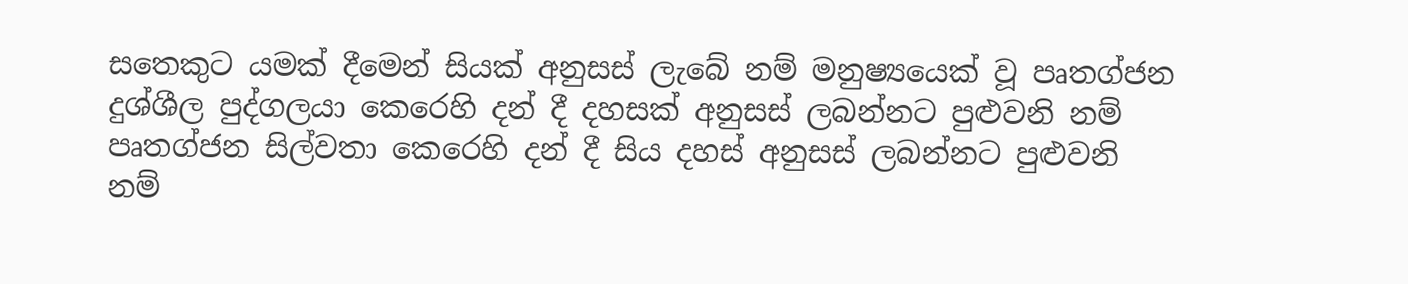සතෙකුට යමක් දීමෙන් සියක් අනුසස් ලැබේ නම් මනුෂ්‍යයෙක් වූ පෘතග්ජන දුශ්ශීල පුද්ගලයා කෙරෙහි දන් දී දහසක් අනුසස් ලබන්නට පුළුවනි නම් පෘතග්ජන සිල්වතා කෙරෙහි දන් දී සිය දහස් අනුසස් ලබන්නට පුළුවනි නම්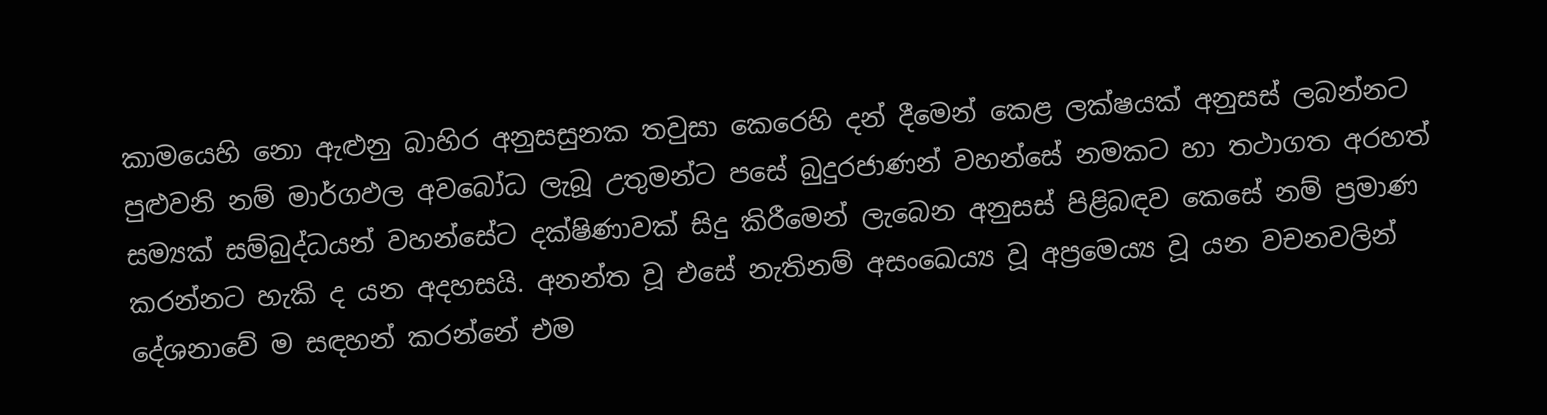කාමයෙහි නො ඇළුනු බාහිර අනුසසුනක තවුසා කෙරෙහි දන් දීමෙන් කෙළ ලක්ෂයක් අනුසස් ලබන්නට පුළුවනි නම් මාර්ගඵල අවබෝධ ලැබූ උතුමන්ට පසේ බුදුරජාණන් වහන්සේ නමකට හා තථාගත අරහත් සම්‍යක් සම්බුද්ධයන් වහන්සේට දක්ෂිණාවක් සිදු කිරීමෙන් ලැබෙන අනුසස් පිළිබඳව කෙසේ නම් ප්‍රමාණ කරන්නට හැකි ද යන අදහසයි. අනන්ත වූ එසේ නැතිනම් අසංඛෙය්‍ය වූ අප්‍රමෙය්‍ය වූ යන වචනවලින් දේශනාවේ ම සඳහන් කරන්නේ එම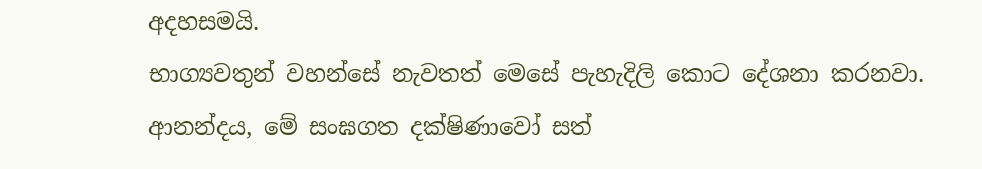අදහසමයි.
භාග්‍යවතුන් වහන්සේ නැවතත් මෙසේ පැහැදිලි කොට දේශනා කරනවා. ආනන්දය, මේ සංඝගත දක්ෂිණාවෝ සත්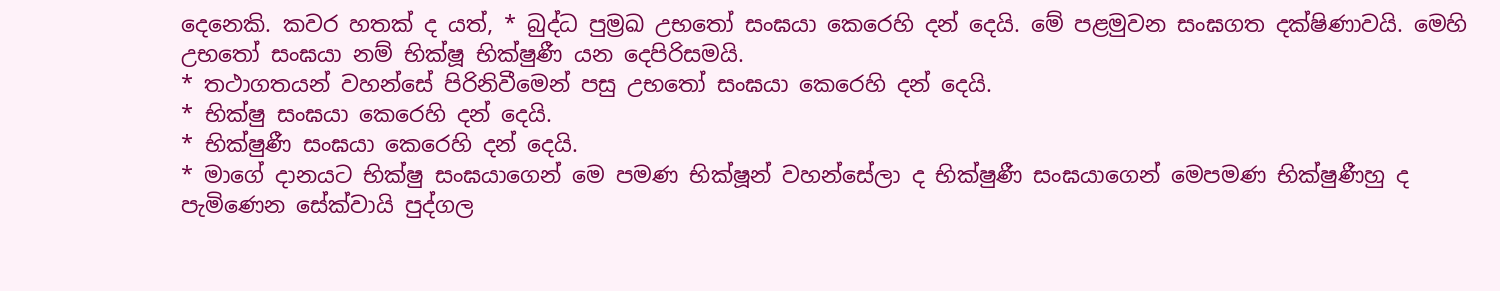දෙනෙකි. කවර හතක් ද යත්, * බුද්ධ පුම්‍රඛ උභතෝ සංඝයා කෙරෙහි දන් දෙයි. මේ පළමුවන සංඝගත දක්ෂිණාවයි. මෙහි උභතෝ සංඝයා නම් භික්ෂූ භික්ෂුණී යන දෙපිරිසමයි.
* තථාගතයන් වහන්සේ පිරිනිවීමෙන් පසු උභතෝ සංඝයා කෙරෙහි දන් දෙයි.
* භික්ෂු සංඝයා කෙරෙහි දන් දෙයි.
* භික්ෂුණී සංඝයා කෙරෙහි දන් දෙයි.
* මාගේ දානයට භික්ෂු සංඝයාගෙන් මෙ පමණ භික්ෂූන් වහන්සේලා ද භික්ෂුණී සංඝයාගෙන් මෙපමණ භික්ෂුණීහු ද පැමිණෙන සේක්වායි පුද්ගල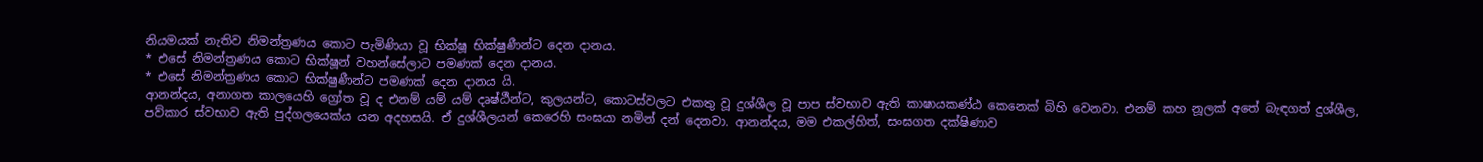නියමයක් නැතිව නිමන්ත්‍රණය කොට පැමිණියා වූ භික්ෂූ භික්ෂුණීන්ට දෙන දානය.
* එසේ නිමන්ත්‍රණය කොට භික්ෂූන් වහන්සේලාට පමණක් දෙන දානය.
* එසේ නිමන්ත්‍රණය කොට භික්ෂුණීන්ට පමණක් දෙන දානය යි.
ආනන්දය, අනාගත කාලයෙහි ග්‍රෝත වූ ද එනම් යම් යම් දෘෂ්ඨීන්ට, කුලයන්ට, කොටස්වලට එකතු වූ දුශ්ශීල වූ පාප ස්වභාව ඇති කාෂායකණ්ඨ කෙනෙක් බිහි වෙනවා. එනම් කහ නූලක් අතේ බැඳගත් දුශ්ශීල, පව්කාර ස්වභාව ඇති පුද්ගලයෙක්ය යන අදහසයි. ඒ දුශ්ශීලයන් කෙරෙහි සංඝයා නමින් දන් දෙනවා. ආනන්දය, මම එකල්හිත්, සංඝගත දක්ෂිණාව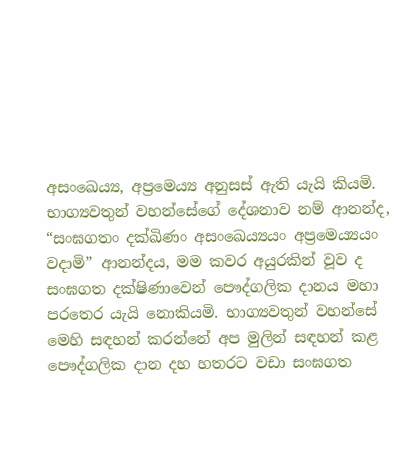අසංඛෙය්‍ය, අප්‍රමෙය්‍ය අනුසස් ඇති යැයි කියමි.
භාග්‍යවතුන් වහන්සේගේ දේශනාව නම් ආනන්ද, “සංඝගතං දක්ඛිණං අසංඛෙය්‍යයං අප්‍රමෙය්‍යයං වදාමි” ආනන්දය, මම කවර අයුරකින් වූව ද සංඝගත දක්ෂිණාවෙන් පෞද්ගලික දානය මහා පරතෙර යැයි නොකියමි. භාග්‍යවතුන් වහන්සේ මෙහි සඳහන් කරන්නේ අප මුලින් සඳහන් කළ පෞද්ගලික දාන දහ හතරට වඩා සංඝගත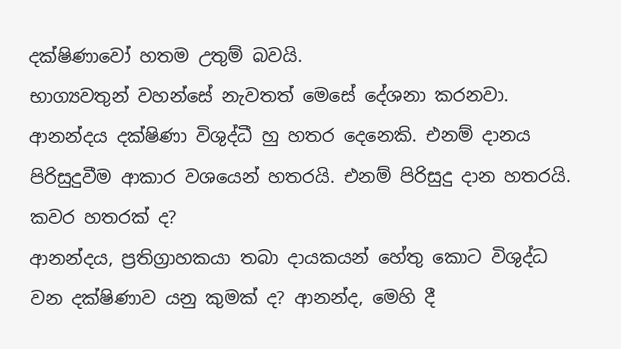දක්ෂිණාවෝ හතම උතුම් බවයි.
භාග්‍යවතුන් වහන්සේ නැවතත් මෙසේ දේශනා කරනවා. ආනන්දය දක්ෂිණා විශුද්ධී හු හතර දෙනෙකි. එනම් දානය පිරිසුදුවීම ආකාර වශයෙන් හතරයි. එනම් පිරිසුදු දාන හතරයි. කවර හතරක් ද?
ආනන්දය, ප්‍රතිග්‍රාහකයා තබා දායකයන් හේතු කොට විශුද්ධ වන දක්ෂිණාව යනු කුමක් ද? ආනන්ද, මෙහි දී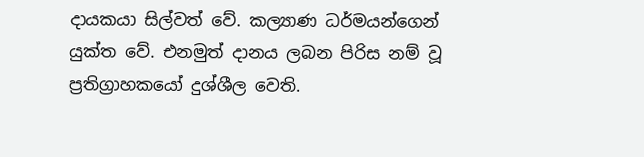දායකයා සිල්වත් වේ. කල්‍යාණ ධර්මයන්ගෙන් යුක්ත වේ. එනමුත් දානය ලබන පිරිස නම් වූ ප්‍රතිග්‍රාහකයෝ දුශ්ශීල වෙති.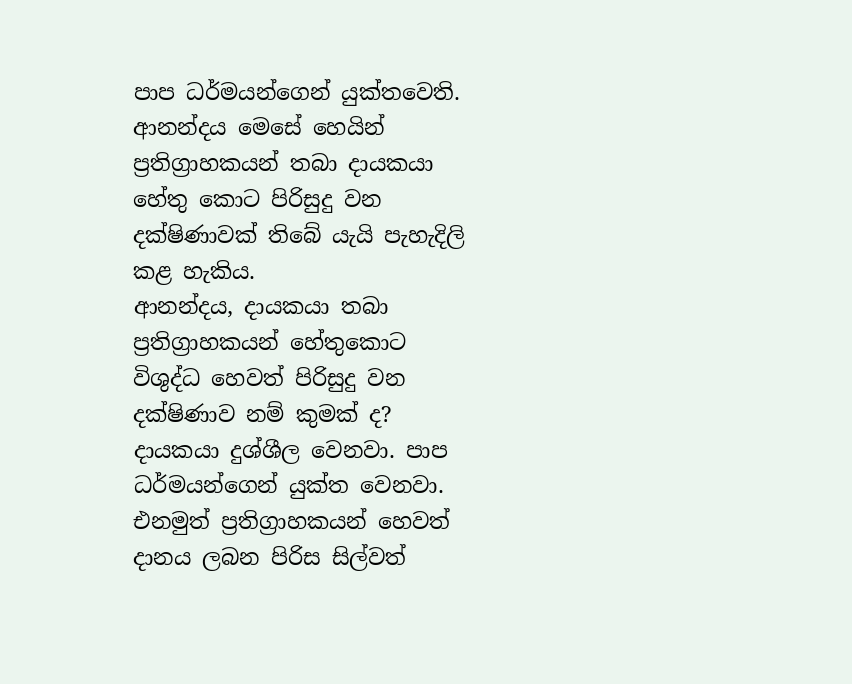පාප ධර්මයන්ගෙන් යුක්තවෙති. ආනන්දය මෙසේ හෙයින් ප්‍රතිග්‍රාහකයන් තබා දායකයා හේතු කොට පිරිසුදු වන දක්ෂිණාවක් තිබේ යැයි පැහැදිලි කළ හැකිය.
ආනන්දය, දායකයා තබා ප්‍රතිග්‍රාහකයන් හේතුකොට විශුද්ධ හෙවත් පිරිසුදු වන දක්ෂිණාව නම් කුමක් ද? දායකයා දුශ්ශීල වෙනවා. පාප ධර්මයන්ගෙන් යුක්ත වෙනවා. එනමුත් ප්‍රතිග්‍රාහකයන් හෙවත් දානය ලබන පිරිස සිල්වත්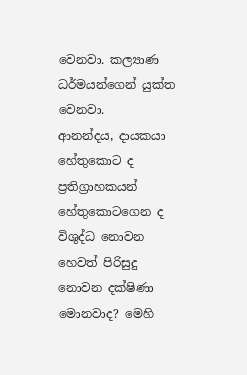වෙනවා. කල්‍යාණ ධර්මයන්ගෙන් යුක්ත වෙනවා.
ආනන්දය, දායකයා හේතුකොට ද ප්‍රතිග්‍රාහකයන් හේතුකොටගෙන ද විශුද්ධ නොවන හෙවත් පිරිසුදු නොවන දක්ෂිණා මොනවාද? මෙහි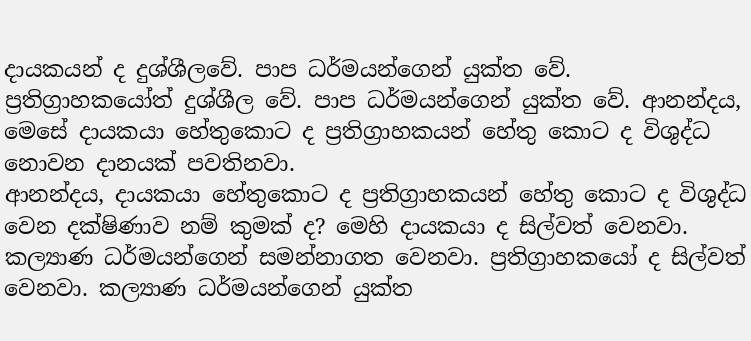දායකයන් ද දුශ්ශීලවේ. පාප ධර්මයන්ගෙන් යුක්ත වේ. ප්‍රතිග්‍රාහකයෝත් දුශ්ශීල වේ. පාප ධර්මයන්ගෙන් යුක්ත වේ. ආනන්දය, මෙසේ දායකයා හේතුකොට ද ප්‍රතිග්‍රාහකයන් හේතු කොට ද විශුද්ධ නොවන දානයක් පවතිනවා.
ආනන්දය, දායකයා හේතුකොට ද ප්‍රතිග්‍රාහකයන් හේතු කොට ද විශුද්ධ වෙන දක්ෂිණාව නම් කුමක් ද? මෙහි දායකයා ද සිල්වත් වෙනවා. කල්‍යාණ ධර්මයන්ගෙන් සමන්නාගත වෙනවා. ප්‍රතිග්‍රාහකයෝ ද සිල්වත් වෙනවා. කල්‍යාණ ධර්මයන්ගෙන් යුක්ත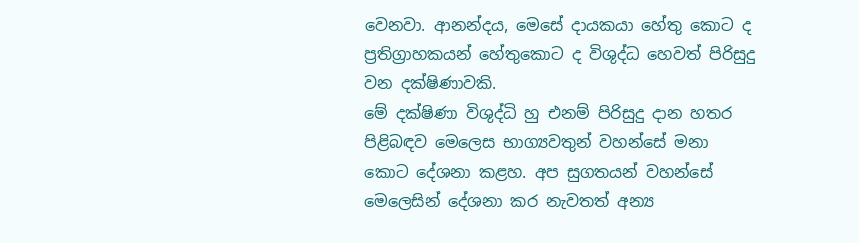වෙනවා. ආනන්දය, මෙසේ දායකයා හේතු කොට ද ප්‍රතිග්‍රාහකයන් හේතුකොට ද විශුද්ධ හෙවත් පිරිසුදු වන දක්ෂිණාවකි.
මේ දක්ෂිණා විශුද්ධි හු එනම් පිරිසුදු දාන හතර පිළිබඳව මෙලෙස භාග්‍යවතුන් වහන්සේ මනා කොට දේශනා කළහ. අප සුගතයන් වහන්සේ මෙලෙසින් දේශනා කර නැවතත් අන්‍ය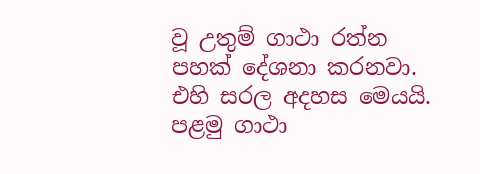වූ උතුම් ගාථා රත්න පහක් දේශනා කරනවා. එහි සරල අදහස මෙයයි.
පළමු ගාථා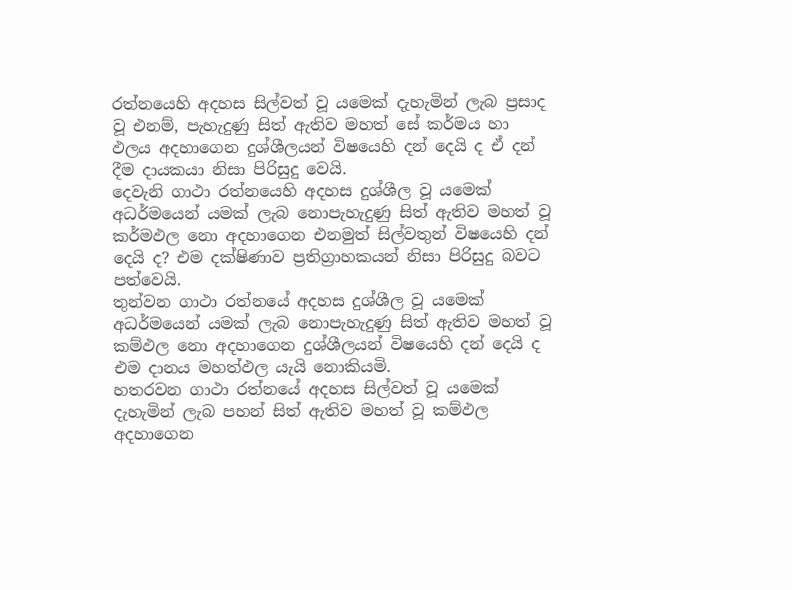රත්නයෙහි අදහස සිල්වත් වූ යමෙක් දැහැමින් ලැබ ප්‍රසාද වූ එනම්, පැහැදුණු සිත් ඇතිව මහත් සේ කර්මය හා ඵලය අදහාගෙන දුශ්ශීලයන් විෂයෙහි දන් දෙයි ද ඒ දන් දීම දායකයා නිසා පිරිසුදු වෙයි.
දෙවැනි ගාථා රත්නයෙහි අදහස දුශ්ශීල වූ යමෙක් අධර්මයෙන් යමක් ලැබ නොපැහැදුණු සිත් ඇතිව මහත් වූ කර්මඵල නො අදහාගෙන එනමුත් සිල්වතුන් විෂයෙහි දන් දෙයි ද? එම දක්ෂිණාව ප්‍රතිග්‍රාහකයන් නිසා පිරිසුදු බවට පත්වෙයි.
තුන්වන ගාථා රත්නයේ අදහස දුශ්ශීල වූ යමෙක් අධර්මයෙන් යමක් ලැබ නොපැහැදුණු සිත් ඇතිව මහත් වූ කම්ඵල නො අදහාගෙන දුශ්ශීලයන් විෂයෙහි දන් දෙයි ද එම දානය මහත්ඵල යැයි නොකියමි.
හතරවන ගාථා රත්නයේ අදහස සිල්වත් වූ යමෙක් දැහැමින් ලැබ පහන් සිත් ඇතිව මහත් වූ කම්ඵල අදහාගෙන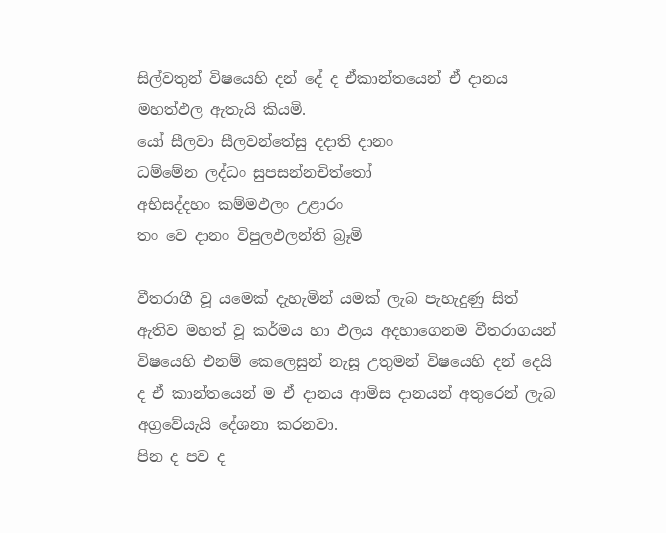සිල්වතුන් විෂයෙහි දන් දේ ද ඒකාන්තයෙන් ඒ දානය මහත්ඵල ඇතැයි කියමි.
යෝ සීලවා සීලවන්තේසු දදාති දානං
ධම්මේන ලද්ධං සුපසන්නචිත්තෝ
අභිසද්දහං කම්මඵලං උළාරං
තං වෙ දානං විපුලඵලන්ති බ්‍රෑමි

වීතරාගී වූ යමෙක් දැහැමින් යමක් ලැබ පැහැදුණු සිත් ඇතිව මහත් වූ කර්මය හා ඵලය අදහාගෙනම වීතරාගයන් විෂයෙහි එනම් කෙලෙසුන් නැසූ උතුමන් විෂයෙහි දන් දෙයි ද ඒ කාන්තයෙන් ම ඒ දානය ආමිස දානයන් අතුරෙන් ලැබ අග්‍රවේයැයි දේශනා කරනවා.
පින ද පව ද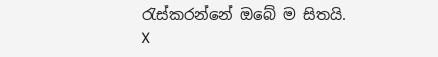රැස්කරන්නේ ඔබේ ම සිතයි.
X